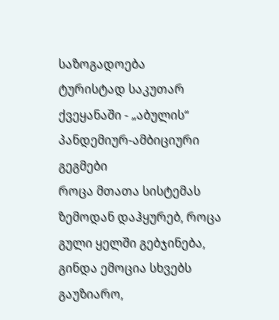საზოგადოება
ტურისტად საკუთარ ქვეყანაში - „აბულის“ პანდემიურ-ამბიციური გეგმები
როცა მთათა სისტემას ზემოდან დაჰყურებ, როცა გული ყელში გებჯინება, გინდა ემოცია სხვებს გაუზიარო,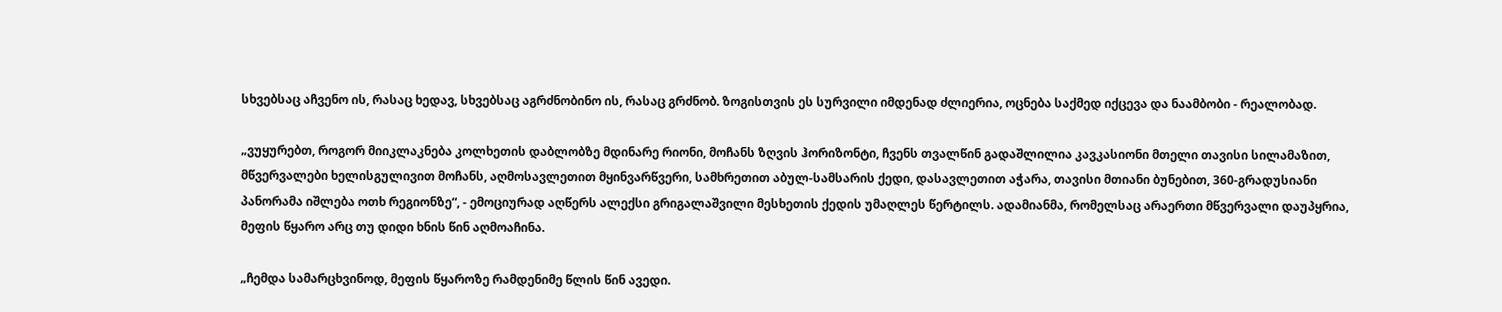სხვებსაც აჩვენო ის, რასაც ხედავ, სხვებსაც აგრძნობინო ის, რასაც გრძნობ. ზოგისთვის ეს სურვილი იმდენად ძლიერია, ოცნება საქმედ იქცევა და ნაამბობი - რეალობად.

„ვუყურებთ, როგორ მიიკლაკნება კოლხეთის დაბლობზე მდინარე რიონი, მოჩანს ზღვის ჰორიზონტი, ჩვენს თვალწინ გადაშლილია კავკასიონი მთელი თავისი სილამაზით, მწვერვალები ხელისგულივით მოჩანს, აღმოსავლეთით მყინვარწვერი, სამხრეთით აბულ-სამსარის ქედი, დასავლეთით აჭარა, თავისი მთიანი ბუნებით, 360-გრადუსიანი პანორამა იშლება ოთხ რეგიონზე“, - ემოციურად აღწერს ალექსი გრიგალაშვილი მესხეთის ქედის უმაღლეს წერტილს. ადამიანმა, რომელსაც არაერთი მწვერვალი დაუპყრია, მეფის წყარო არც თუ დიდი ხნის წინ აღმოაჩინა.

„ჩემდა სამარცხვინოდ, მეფის წყაროზე რამდენიმე წლის წინ ავედი.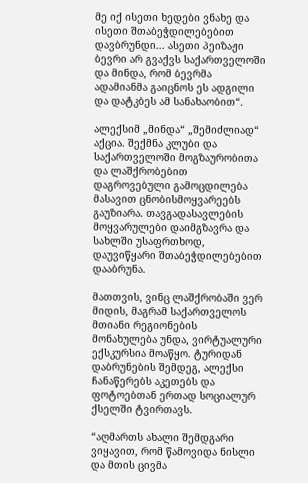მე იქ ისეთი ხედები ვნახე და ისეთი შთაბეჭდილებებით დავბრუნდი... ასეთი პეიზაჟი ბევრი არ გვაქვს საქართველოში და მინდა, რომ ბევრმა ადამიანმა გაიცნოს ეს ადგილი და დატკბეს ამ სანახაობით“.

ალექსიმ „მინდა“ „შემიძლიად“ აქცია. შექმნა კლუბი და საქართველოში მოგზაურობითა და ლაშქრობებით დაგროვებული გამოცდილება მასავით ცნობისმოყვარეებს გაუზიარა. თავგადასავლების მოყვარულები დაიმგზავრა და სახლში უსაფრთხოდ, დაუვიწყარი შთაბეჭდილებებით დააბრუნა.

მათთვის, ვინც ლაშქრობაში ვერ მიდის, მაგრამ საქართველოს მთიანი რეგიონების მონახულება უნდა, ვირტუალური ექსკურსია მოაწყო. ტურიდან დაბრუნების შემდეგ, ალექსი ჩანაწერებს აკეთებს და ფოტოებთან ერთად სოციალურ ქსელში ტვირთავს.

“აღმართს ახალი შემდგარი ვიყავით, რომ წამოვიდა ნისლი და მთის ცივმა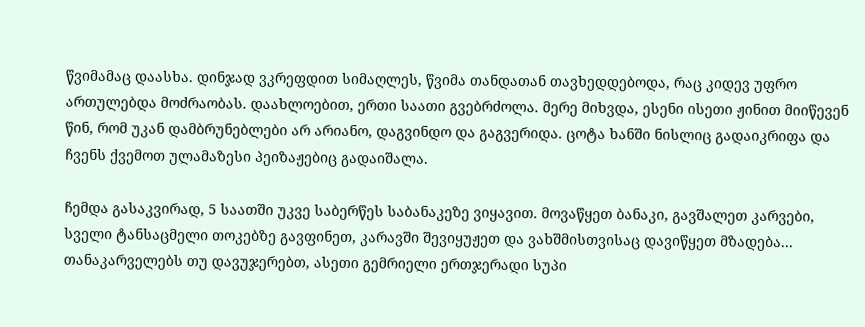წვიმამაც დაასხა. დინჯად ვკრეფდით სიმაღლეს, წვიმა თანდათან თავხედდებოდა, რაც კიდევ უფრო ართულებდა მოძრაობას. დაახლოებით, ერთი საათი გვებრძოლა. მერე მიხვდა, ესენი ისეთი ჟინით მიიწევენ წინ, რომ უკან დამბრუნებლები არ არიანო, დაგვინდო და გაგვერიდა. ცოტა ხანში ნისლიც გადაიკრიფა და ჩვენს ქვემოთ ულამაზესი პეიზაჟებიც გადაიშალა.

ჩემდა გასაკვირად, 5 საათში უკვე საბერწეს საბანაკეზე ვიყავით. მოვაწყეთ ბანაკი, გავშალეთ კარვები, სველი ტანსაცმელი თოკებზე გავფინეთ, კარავში შევიყუჟეთ და ვახშმისთვისაც დავიწყეთ მზადება... თანაკარველებს თუ დავუჯერებთ, ასეთი გემრიელი ერთჯერადი სუპი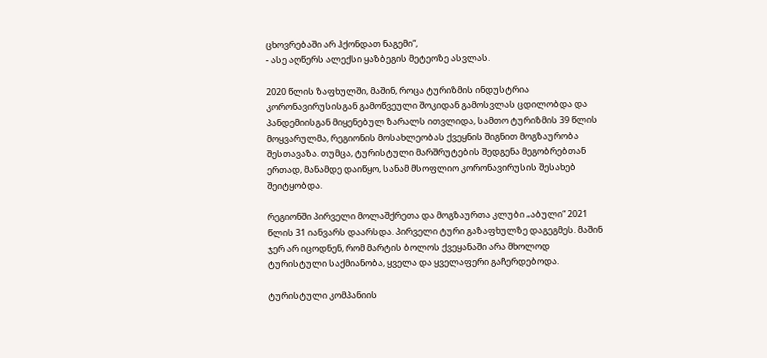ცხოვრებაში არ ჰქონდათ ნაგემი“,
- ასე აღწერს ალექსი ყაზბეგის მეტეოზე ასვლას.

2020 წლის ზაფხულში, მაშინ, როცა ტურიზმის ინდუსტრია კორონავირუსისგან გამოწვეული შოკიდან გამოსვლას ცდილობდა და პანდემიისგან მიყენებულ ზარალს ითვლიდა, სამთო ტურიზმის 39 წლის მოყვარულმა, რეგიონის მოსახლეობას ქვეყნის შიგნით მოგზაურობა შესთავაზა. თუმცა, ტურისტული მარშრუტების შედგენა მეგობრებთან ერთად, მანამდე დაიწყო, სანამ მსოფლიო კორონავირუსის შესახებ შეიტყობდა.

რეგიონში პირველი მოლაშქრეთა და მოგზაურთა კლუბი „აბული“ 2021 წლის 31 იანვარს დაარსდა. პირველი ტური გაზაფხულზე დაგეგმეს. მაშინ ჯერ არ იცოდნენ, რომ მარტის ბოლოს ქვეყანაში არა მხოლოდ ტურისტული საქმიანობა, ყველა და ყველაფერი გაჩერდებოდა.

ტურისტული კომპანიის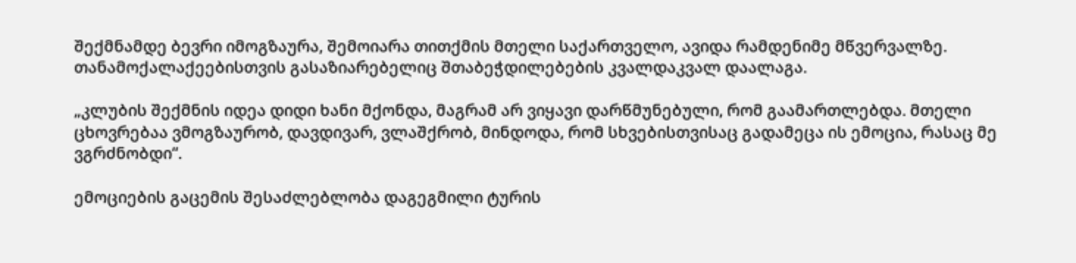შექმნამდე ბევრი იმოგზაურა, შემოიარა თითქმის მთელი საქართველო, ავიდა რამდენიმე მწვერვალზე. თანამოქალაქეებისთვის გასაზიარებელიც შთაბეჭდილებების კვალდაკვალ დაალაგა.

„კლუბის შექმნის იდეა დიდი ხანი მქონდა, მაგრამ არ ვიყავი დარწმუნებული, რომ გაამართლებდა. მთელი ცხოვრებაა ვმოგზაურობ, დავდივარ, ვლაშქრობ, მინდოდა, რომ სხვებისთვისაც გადამეცა ის ემოცია, რასაც მე ვგრძნობდი“.

ემოციების გაცემის შესაძლებლობა დაგეგმილი ტურის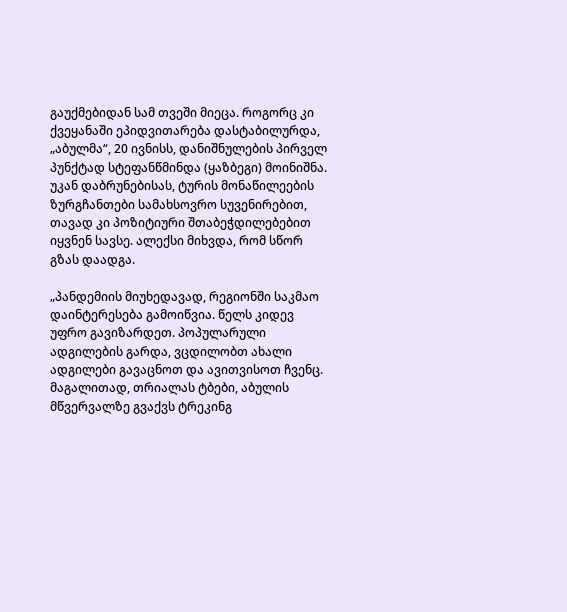გაუქმებიდან სამ თვეში მიეცა. როგორც კი ქვეყანაში ეპიდვითარება დასტაბილურდა, „აბულმა“, 20 ივნისს, დანიშნულების პირველ პუნქტად სტეფანწმინდა (ყაზბეგი) მოინიშნა. უკან დაბრუნებისას, ტურის მონაწილეების ზურგჩანთები სამახსოვრო სუვენირებით, თავად კი პოზიტიური შთაბეჭდილებებით იყვნენ სავსე. ალექსი მიხვდა, რომ სწორ გზას დაადგა.

„პანდემიის მიუხედავად, რეგიონში საკმაო დაინტერესება გამოიწვია. წელს კიდევ უფრო გავიზარდეთ. პოპულარული ადგილების გარდა, ვცდილობთ ახალი ადგილები გავაცნოთ და ავითვისოთ ჩვენც. მაგალითად, თრიალას ტბები, აბულის მწვერვალზე გვაქვს ტრეკინგ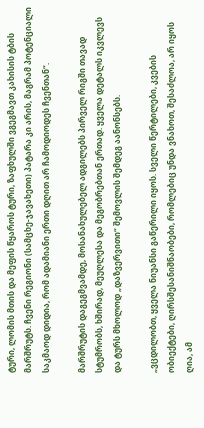ტური, ლომის მთის და მეფის წყაროს ტური, ზაფხულში ვგეგმავთ კახისის ტბის მარშრუტს. ჩვენი რეგიონი (სამცხე-ჯავახეთი) პატარა კი არის, მაგრამ პოტენციალი საკმაოდ დიდია, რომ ადამიანი ერთი დღით არ ჩამოდიოდეს ჩვენთან“.

მარშრუტის დაგეგმვამდე, მოსანახულებელ ადგილებს პირველ რიგში თავად სტუმრობს, ხშირად, მეუღლესა და მეგობრებთან ერთად. ყველა დეტალს იკვლევს და ტურს მხოლოდ „დაზვერვითი“ შემოვლის შემდეგ აანონსებს.

„ვცდილობთ, ყველა ნიუანსი გაწერილი იყოს. სველი წერტილები, კვების ობიექტები, ღირსშესანიშნაობები, რომლებიც უნდა ვნახოთ, შესაძლოა, არ იყოს ღია, ამ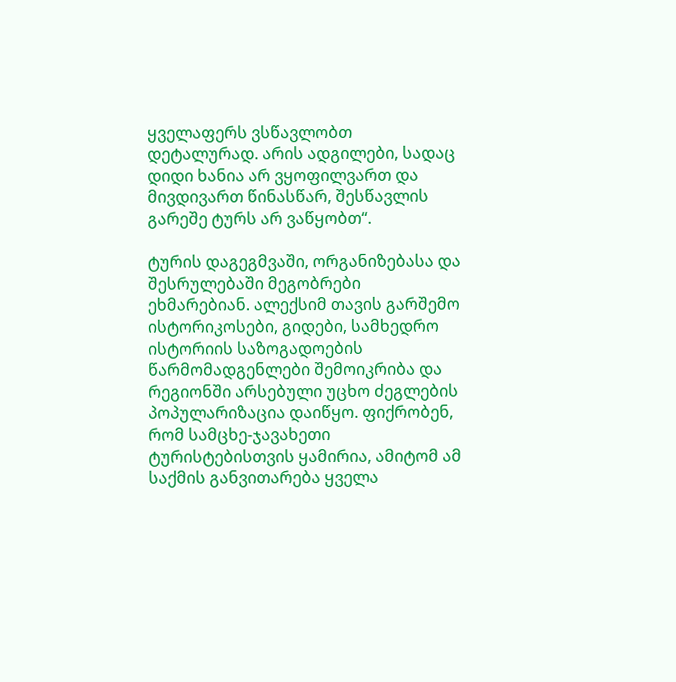ყველაფერს ვსწავლობთ დეტალურად. არის ადგილები, სადაც დიდი ხანია არ ვყოფილვართ და მივდივართ წინასწარ, შესწავლის გარეშე ტურს არ ვაწყობთ“.

ტურის დაგეგმვაში, ორგანიზებასა და შესრულებაში მეგობრები ეხმარებიან. ალექსიმ თავის გარშემო ისტორიკოსები, გიდები, სამხედრო ისტორიის საზოგადოების წარმომადგენლები შემოიკრიბა და რეგიონში არსებული უცხო ძეგლების პოპულარიზაცია დაიწყო. ფიქრობენ, რომ სამცხე-ჯავახეთი ტურისტებისთვის ყამირია, ამიტომ ამ საქმის განვითარება ყველა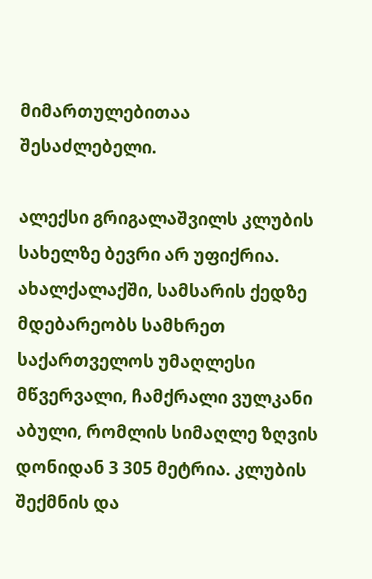მიმართულებითაა შესაძლებელი.

ალექსი გრიგალაშვილს კლუბის სახელზე ბევრი არ უფიქრია. ახალქალაქში, სამსარის ქედზე მდებარეობს სამხრეთ საქართველოს უმაღლესი მწვერვალი, ჩამქრალი ვულკანი აბული, რომლის სიმაღლე ზღვის დონიდან 3 305 მეტრია. კლუბის შექმნის და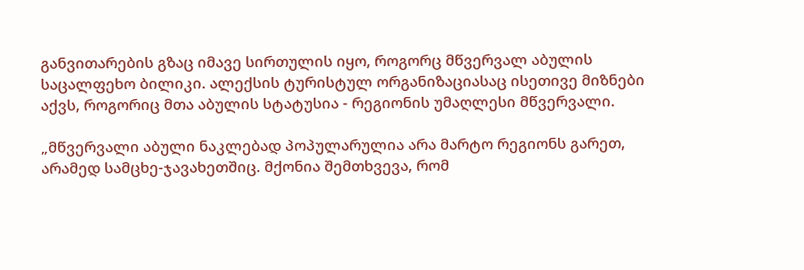განვითარების გზაც იმავე სირთულის იყო, როგორც მწვერვალ აბულის საცალფეხო ბილიკი. ალექსის ტურისტულ ორგანიზაციასაც ისეთივე მიზნები აქვს, როგორიც მთა აბულის სტატუსია - რეგიონის უმაღლესი მწვერვალი.

„მწვერვალი აბული ნაკლებად პოპულარულია არა მარტო რეგიონს გარეთ, არამედ სამცხე-ჯავახეთშიც. მქონია შემთხვევა, რომ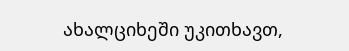ახალციხეში უკითხავთ,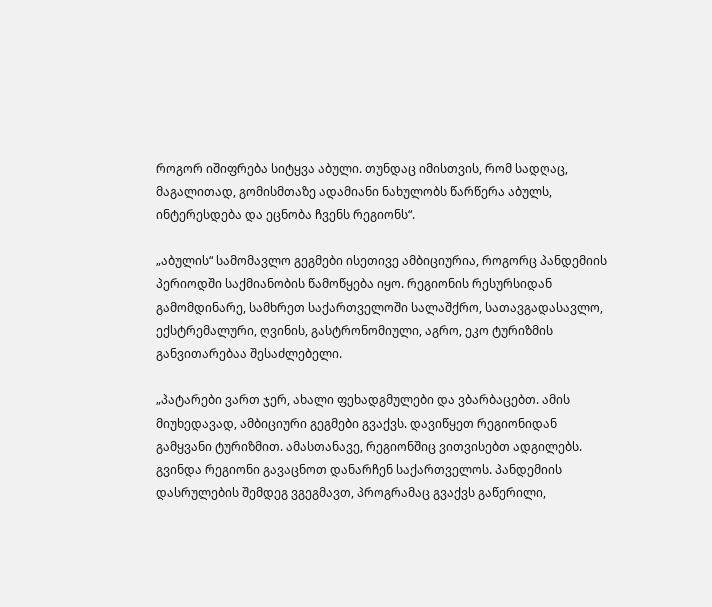როგორ იშიფრება სიტყვა აბული. თუნდაც იმისთვის, რომ სადღაც, მაგალითად, გომისმთაზე ადამიანი ნახულობს წარწერა აბულს, ინტერესდება და ეცნობა ჩვენს რეგიონს“.

„აბულის“ სამომავლო გეგმები ისეთივე ამბიციურია, როგორც პანდემიის პერიოდში საქმიანობის წამოწყება იყო. რეგიონის რესურსიდან გამომდინარე, სამხრეთ საქართველოში სალაშქრო, სათავგადასავლო, ექსტრემალური, ღვინის, გასტრონომიული, აგრო, ეკო ტურიზმის განვითარებაა შესაძლებელი.

„პატარები ვართ ჯერ, ახალი ფეხადგმულები და ვბარბაცებთ. ამის მიუხედავად, ამბიციური გეგმები გვაქვს. დავიწყეთ რეგიონიდან გამყვანი ტურიზმით. ამასთანავე, რეგიონშიც ვითვისებთ ადგილებს. გვინდა რეგიონი გავაცნოთ დანარჩენ საქართველოს. პანდემიის დასრულების შემდეგ ვგეგმავთ, პროგრამაც გვაქვს გაწერილი,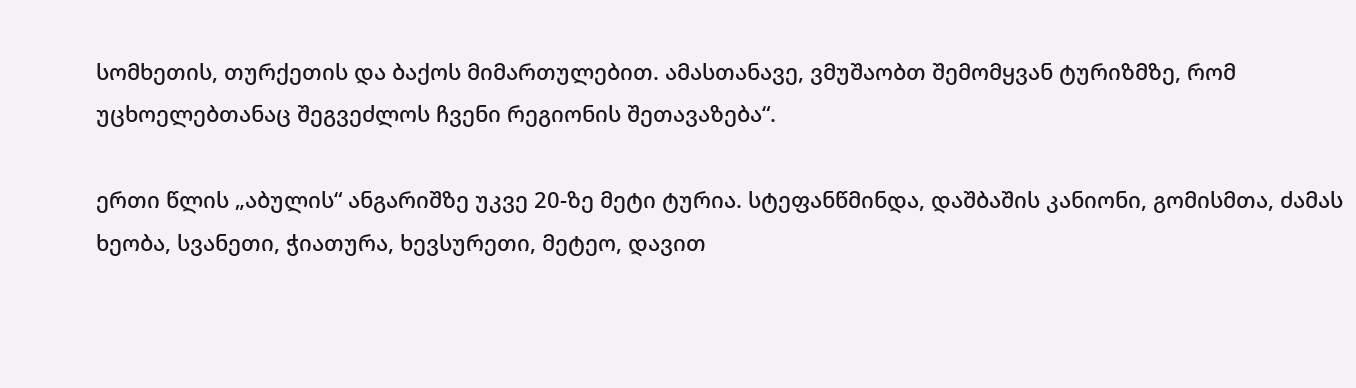სომხეთის, თურქეთის და ბაქოს მიმართულებით. ამასთანავე, ვმუშაობთ შემომყვან ტურიზმზე, რომ უცხოელებთანაც შეგვეძლოს ჩვენი რეგიონის შეთავაზება“.

ერთი წლის „აბულის“ ანგარიშზე უკვე 20-ზე მეტი ტურია. სტეფანწმინდა, დაშბაშის კანიონი, გომისმთა, ძამას ხეობა, სვანეთი, ჭიათურა, ხევსურეთი, მეტეო, დავით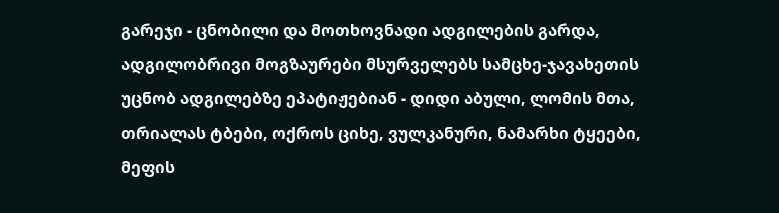გარეჯი - ცნობილი და მოთხოვნადი ადგილების გარდა, ადგილობრივი მოგზაურები მსურველებს სამცხე-ჯავახეთის უცნობ ადგილებზე ეპატიჟებიან - დიდი აბული, ლომის მთა, თრიალას ტბები, ოქროს ციხე, ვულკანური, ნამარხი ტყეები, მეფის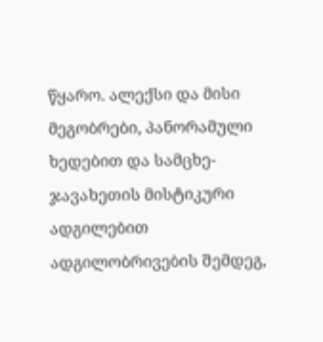წყარო. ალექსი და მისი მეგობრები, პანორამული ხედებით და სამცხე-ჯავახეთის მისტიკური ადგილებით ადგილობრივების შემდეგ,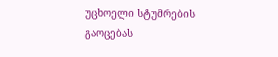უცხოელი სტუმრების გაოცებას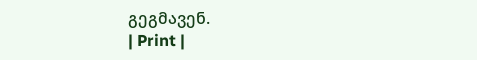გეგმავენ.
| Print |